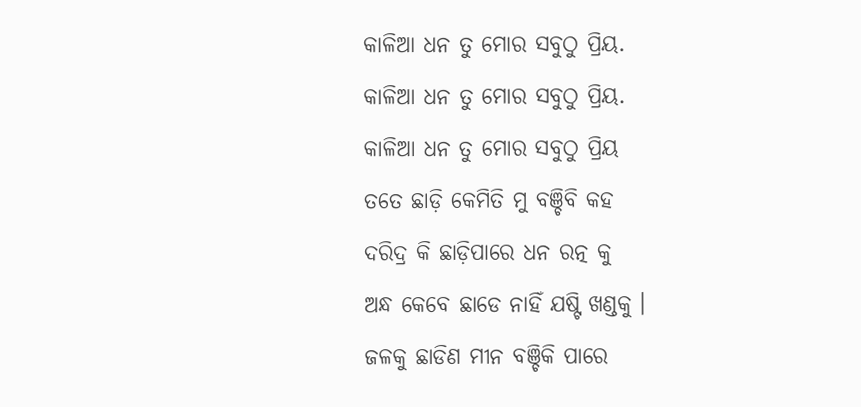କାଳିଆ ଧନ ତୁ ମୋର ସବୁଠୁ ପ୍ରିୟ.
କାଳିଆ ଧନ ତୁ ମୋର ସବୁଠୁ ପ୍ରିୟ.
କାଳିଆ ଧନ ତୁ ମୋର ସବୁଠୁ ପ୍ରିୟ
ତତେ ଛାଡ଼ି କେମିତି ମୁ ବଞ୍ଚିବି କହ
ଦରିଦ୍ର କି ଛାଡ଼ିପାରେ ଧନ ରତ୍ନ କୁ
ଅନ୍ଧ କେବେ ଛାଡେ ନାହିଁ ଯଷ୍ଟି ଖଣ୍ଡକୁ ।
ଜଳକୁ ଛାଡିଣ ମୀନ ବଞ୍ଚିକି ପାରେ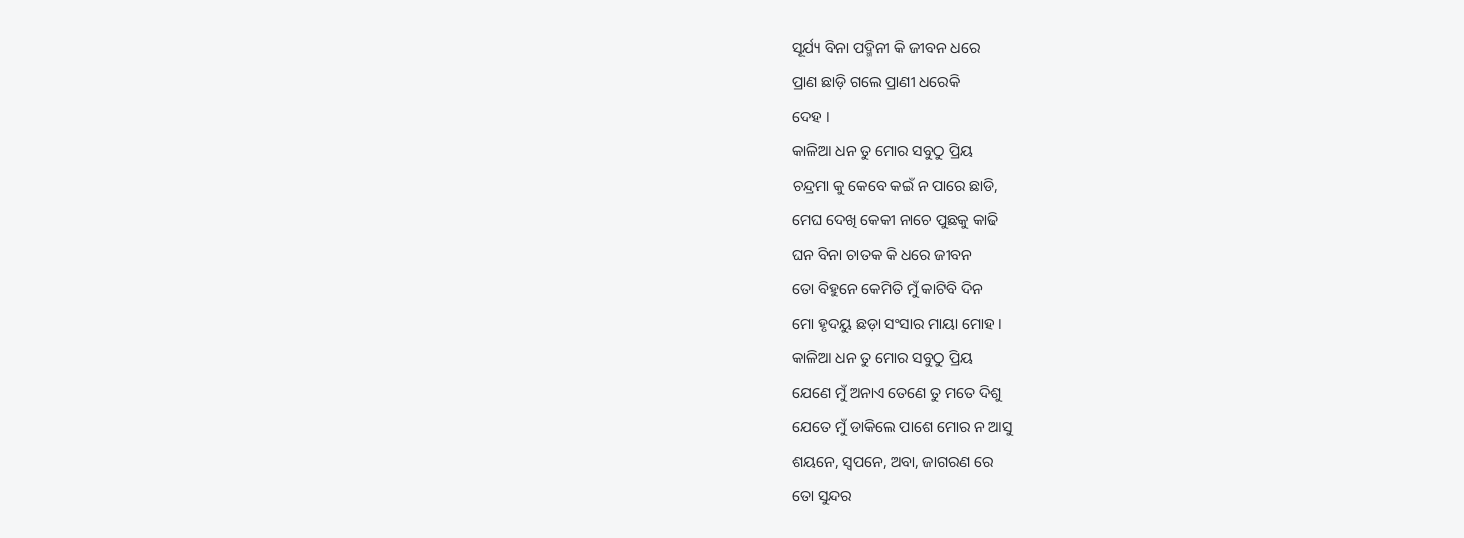ସୂର୍ଯ୍ୟ ବିନା ପଦ୍ମିନୀ କି ଜୀବନ ଧରେ
ପ୍ରାଣ ଛାଡ଼ି ଗଲେ ପ୍ରାଣୀ ଧରେକି
ଦେହ ।
କାଳିଆ ଧନ ତୁ ମୋର ସବୁଠୁ ପ୍ରିୟ
ଚନ୍ଦ୍ରମା କୁ କେବେ କଇଁ ନ ପାରେ ଛାଡି,
ମେଘ ଦେଖି କେକୀ ନାଚେ ପୁଛକୁ କାଢି
ଘନ ବିନା ଚାତକ କି ଧରେ ଜୀବନ
ତୋ ବିହୁନେ କେମିତି ମୁଁ କାଟିବି ଦିନ
ମୋ ହୃଦୟୁ ଛଡ଼ା ସଂସାର ମାୟା ମୋହ ।
କାଳିଆ ଧନ ତୁ ମୋର ସବୁଠୁ ପ୍ରିୟ
ଯେଣେ ମୁଁ ଅନାଏ ତେଣେ ତୁ ମତେ ଦିଶୁ
ଯେତେ ମୁଁ ଡାକିଲେ ପାଶେ ମୋର ନ ଆସୁ
ଶୟନେ, ସ୍ୱପନେ, ଅବା, ଜାଗରଣ ରେ
ତୋ ସୁନ୍ଦର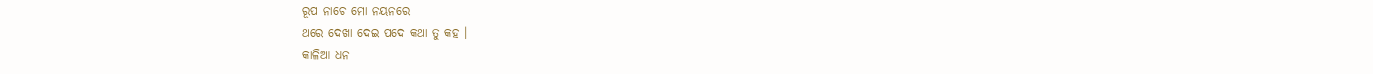ରୂପ ନାଚେ ମୋ ନୟନରେ
ଥରେ ଦେଖା ଦେଇ ପଦେ କଥା ତୁ କହ ।
କାଳିଆ ଧନ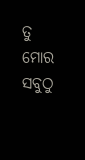ତୁ ମୋର ସବୁଠୁ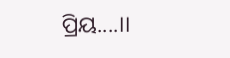ପ୍ରିୟ....।।